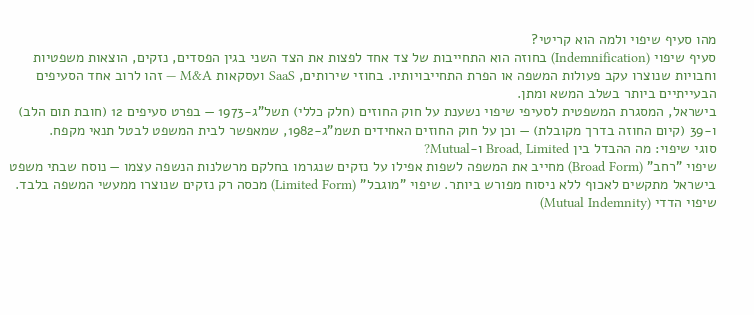מהו סעיף שיפוי ולמה הוא קריטי?
סעיף שיפוי (Indemnification) בחוזה הוא התחייבות של צד אחד לפצות את הצד השני בגין הפסדים, נזקים, הוצאות משפטיות וחבויות שנוצרו עקב פעולות המשפה או הפרת התחייבויותיו. בחוזי שירותים, SaaS ועסקאות M&A — זהו לרוב אחד הסעיפים הבעייתיים ביותר בשלב המשא ומתן.
בישראל, המסגרת המשפטית לסעיפי שיפוי נשענת על חוק החוזים (חלק כללי) תשל"ג-1973 — בפרט סעיפים 12 (חובת תום הלב) ו-39 (קיום החוזה בדרך מקובלת) — וכן על חוק החוזים האחידים תשמ"ג-1982, שמאפשר לבית המשפט לבטל תנאי מקפח.
סוגי שיפוי: מה ההבדל בין Broad, Limited ו-Mutual?
שיפוי "רחב" (Broad Form) מחייב את המשפה לשפות אפילו על נזקים שנגרמו בחלקם מרשלנות הנשפה עצמו — נוסח שבתי משפט בישראל מתקשים לאכוף ללא ניסוח מפורש ביותר. שיפוי "מוגבל" (Limited Form) מכסה רק נזקים שנוצרו ממעשי המשפה בלבד. שיפוי הדדי (Mutual Indemnity)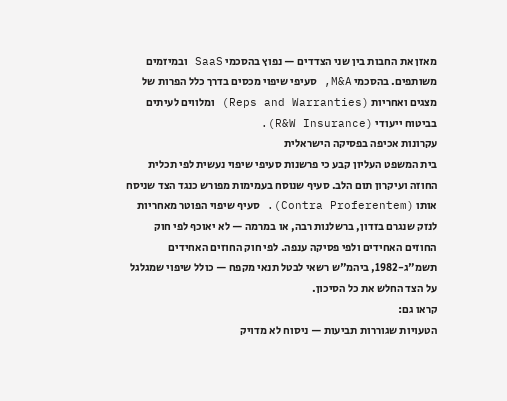מאזן את החבות בין שני הצדדים — נפוץ בהסכמי SaaS ובמיזמים משותפים. בהסכמי M&A, סעיפי שיפוי מכסים בדרך כלל הפרות של מצגים ואחריות (Reps and Warranties) ומלווים לעיתים בביטוח ייעודי (R&W Insurance).
עקרונות אכיפה בפסיקה הישראלית
בית המשפט העליון קבע כי פרשנות סעיפי שיפוי נעשית לפי תכלית החוזה ועיקרון תום הלב. סעיף שנוסח בעמימות מפורש כנגד הצד שניסח אותו (Contra Proferentem). סעיף שיפוי הפוטר מאחריות לנזק שנגרם בזדון, ברשלנות רבה, או במרמה — לא יאוכף לפי חוק החוזים האחידים ולפי פסיקה ענפה. לפי חוק החוזים האחידים תשמ"ג-1982, ביהמ"ש רשאי לבטל תנאי מקפח — כולל שיפוי שמגלגל על הצד החלש את כל הסיכון.
קראו גם:
הטעויות שגוררות תביעות — ניסוח לא מדויק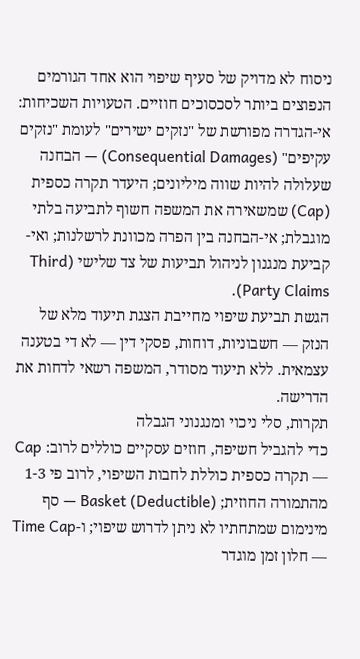ניסוח לא מדויק של סעיף שיפוי הוא אחד הגורמים הנפוצים ביותר לסכסוכים חוזיים. הטעויות השכיחות: אי-הגדרה מפורשת של "נזקים ישירים" לעומת "נזקים עקיפים" (Consequential Damages) — הבחנה שעלולה להיות שווה מיליונים; היעדר תקרה כספית (Cap) שמשאירה את המשפה חשוף לתביעה בלתי מוגבלת; אי-הבחנה בין הפרה מכוונת לרשלנות; ואי-קביעת מנגנון לניהול תביעות של צד שלישי (Third Party Claims).
הגשת תביעת שיפוי מחייבת הצגת תיעוד מלא של הנזק — חשבוניות, דוחות, פסקי דין — לא די בטענה עצמאית. ללא תיעוד מסודר, המשפה רשאי לדחות את הדרישה.
תקרות, סלי ניכוי ומנגנוני הגבלה
כדי להגביל חשיפה, חוזים עסקיים כוללים לרוב: Cap — תקרה כספית כוללת לחבות השיפוי, לרוב פי 1-3 מהתמורה החוזית; Basket (Deductible) — סף מינימום שמתחתיו לא ניתן לדרוש שיפוי; ו-Time Cap — חלון זמן מוגדר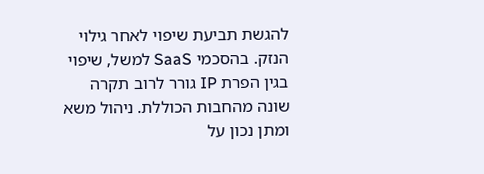להגשת תביעת שיפוי לאחר גילוי הנזק. בהסכמי SaaS למשל, שיפוי בגין הפרת IP גורר לרוב תקרה שונה מהחבות הכוללת. ניהול משא ומתן נכון על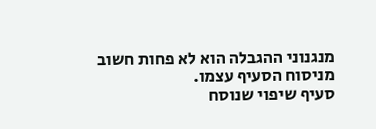מנגנוני ההגבלה הוא לא פחות חשוב מניסוח הסעיף עצמו.
סעיף שיפוי שנוסח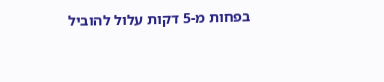בפחות מ-5 דקות עלול להוביל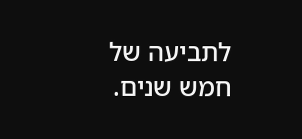לתביעה של חמש שנים.